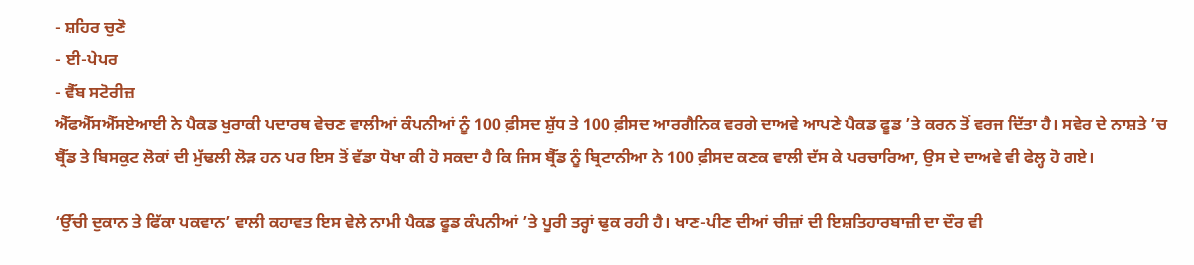- ਸ਼ਹਿਰ ਚੁਣੋ
- ਈ-ਪੇਪਰ
- ਵੈੱਬ ਸਟੋਰੀਜ਼
ਐੱਫਐੱਸਐੱਸਏਆਈ ਨੇ ਪੈਕਡ ਖੁਰਾਕੀ ਪਦਾਰਥ ਵੇਚਣ ਵਾਲੀਆਂ ਕੰਪਨੀਆਂ ਨੂੰ 100 ਫ਼ੀਸਦ ਸ਼ੁੱਧ ਤੇ 100 ਫ਼ੀਸਦ ਆਰਗੈਨਿਕ ਵਰਗੇ ਦਾਅਵੇ ਆਪਣੇ ਪੈਕਡ ਫੂਡ ’ਤੇ ਕਰਨ ਤੋਂ ਵਰਜ ਦਿੱਤਾ ਹੈ। ਸਵੇਰ ਦੇ ਨਾਸ਼ਤੇ ’ਚ ਬ੍ਰੈੱਡ ਤੇ ਬਿਸਕੁਟ ਲੋਕਾਂ ਦੀ ਮੁੱਢਲੀ ਲੋੜ ਹਨ ਪਰ ਇਸ ਤੋਂ ਵੱਡਾ ਧੋਖਾ ਕੀ ਹੋ ਸਕਦਾ ਹੈ ਕਿ ਜਿਸ ਬ੍ਰੈੱਡ ਨੂੰ ਬ੍ਰਿਟਾਨੀਆ ਨੇ 100 ਫ਼ੀਸਦ ਕਣਕ ਵਾਲੀ ਦੱਸ ਕੇ ਪਰਚਾਰਿਆ, ਉਸ ਦੇ ਦਾਅਵੇ ਵੀ ਫੇਲ੍ਹ ਹੋ ਗਏ।

‘ਉੱਚੀ ਦੁਕਾਨ ਤੇ ਫਿੱਕਾ ਪਕਵਾਨ’ ਵਾਲੀ ਕਹਾਵਤ ਇਸ ਵੇਲੇ ਨਾਮੀ ਪੈਕਡ ਫੂਡ ਕੰਪਨੀਆਂ ’ਤੇ ਪੂਰੀ ਤਰ੍ਹਾਂ ਢੁਕ ਰਹੀ ਹੈ। ਖਾਣ-ਪੀਣ ਦੀਆਂ ਚੀਜ਼ਾਂ ਦੀ ਇਸ਼ਤਿਹਾਰਬਾਜ਼ੀ ਦਾ ਦੌਰ ਵੀ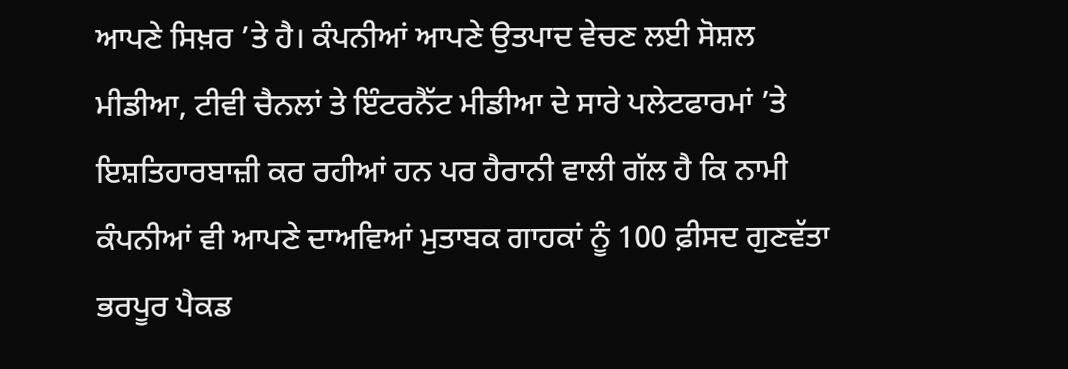ਆਪਣੇ ਸਿਖ਼ਰ ’ਤੇ ਹੈ। ਕੰਪਨੀਆਂ ਆਪਣੇ ਉਤਪਾਦ ਵੇਚਣ ਲਈ ਸੋਸ਼ਲ ਮੀਡੀਆ, ਟੀਵੀ ਚੈਨਲਾਂ ਤੇ ਇੰਟਰਨੈੱਟ ਮੀਡੀਆ ਦੇ ਸਾਰੇ ਪਲੇਟਫਾਰਮਾਂ ’ਤੇ ਇਸ਼ਤਿਹਾਰਬਾਜ਼ੀ ਕਰ ਰਹੀਆਂ ਹਨ ਪਰ ਹੈਰਾਨੀ ਵਾਲੀ ਗੱਲ ਹੈ ਕਿ ਨਾਮੀ ਕੰਪਨੀਆਂ ਵੀ ਆਪਣੇ ਦਾਅਵਿਆਂ ਮੁਤਾਬਕ ਗਾਹਕਾਂ ਨੂੰ 100 ਫ਼ੀਸਦ ਗੁਣਵੱਤਾ ਭਰਪੂਰ ਪੈਕਡ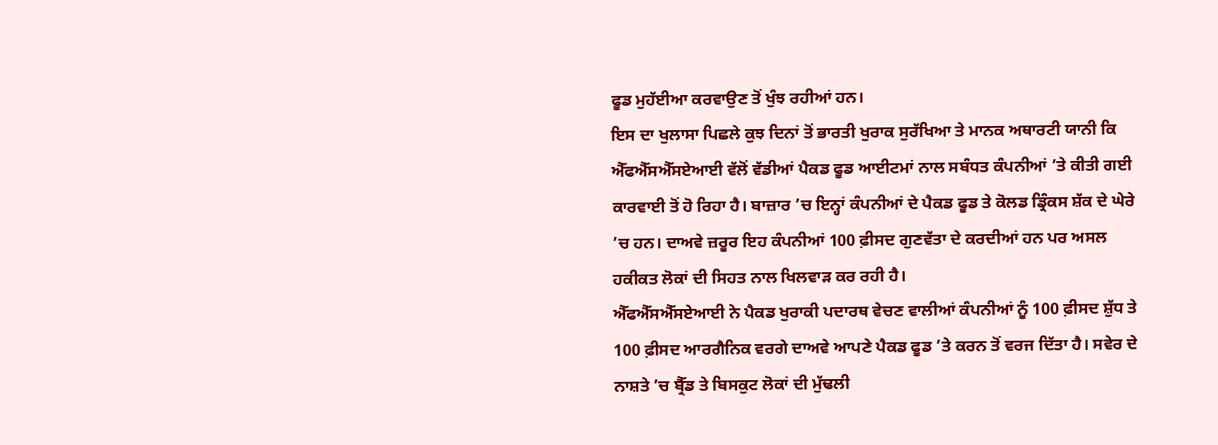ਫੂਡ ਮੁਹੱਈਆ ਕਰਵਾਉਣ ਤੋਂ ਖੁੰਝ ਰਹੀਆਂ ਹਨ।
ਇਸ ਦਾ ਖੁਲਾਸਾ ਪਿਛਲੇ ਕੁਝ ਦਿਨਾਂ ਤੋਂ ਭਾਰਤੀ ਖੁਰਾਕ ਸੁਰੱਖਿਆ ਤੇ ਮਾਨਕ ਅਥਾਰਟੀ ਯਾਨੀ ਕਿ ਐੱਫਐੱਸਐੱਸਏਆਈ ਵੱਲੋਂ ਵੱਡੀਆਂ ਪੈਕਡ ਫੂਡ ਆਈਟਮਾਂ ਨਾਲ ਸਬੰਧਤ ਕੰਪਨੀਆਂ ’ਤੇ ਕੀਤੀ ਗਈ ਕਾਰਵਾਈ ਤੋਂ ਹੋ ਰਿਹਾ ਹੈ। ਬਾਜ਼ਾਰ ’ਚ ਇਨ੍ਹਾਂ ਕੰਪਨੀਆਂ ਦੇ ਪੈਕਡ ਫੂਡ ਤੇ ਕੋਲਡ ਡ੍ਰਿੰਕਸ ਸ਼ੱਕ ਦੇ ਘੇਰੇ ’ਚ ਹਨ। ਦਾਅਵੇ ਜ਼ਰੂਰ ਇਹ ਕੰਪਨੀਆਂ 100 ਫ਼ੀਸਦ ਗੁਣਵੱਤਾ ਦੇ ਕਰਦੀਆਂ ਹਨ ਪਰ ਅਸਲ ਹਕੀਕਤ ਲੋਕਾਂ ਦੀ ਸਿਹਤ ਨਾਲ ਖਿਲਵਾੜ ਕਰ ਰਹੀ ਹੈ।
ਐੱਫਐੱਸਐੱਸਏਆਈ ਨੇ ਪੈਕਡ ਖੁਰਾਕੀ ਪਦਾਰਥ ਵੇਚਣ ਵਾਲੀਆਂ ਕੰਪਨੀਆਂ ਨੂੰ 100 ਫ਼ੀਸਦ ਸ਼ੁੱਧ ਤੇ 100 ਫ਼ੀਸਦ ਆਰਗੈਨਿਕ ਵਰਗੇ ਦਾਅਵੇ ਆਪਣੇ ਪੈਕਡ ਫੂਡ ’ਤੇ ਕਰਨ ਤੋਂ ਵਰਜ ਦਿੱਤਾ ਹੈ। ਸਵੇਰ ਦੇ ਨਾਸ਼ਤੇ ’ਚ ਬ੍ਰੈੱਡ ਤੇ ਬਿਸਕੁਟ ਲੋਕਾਂ ਦੀ ਮੁੱਢਲੀ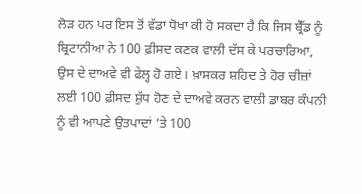ਲੋੜ ਹਨ ਪਰ ਇਸ ਤੋਂ ਵੱਡਾ ਧੋਖਾ ਕੀ ਹੋ ਸਕਦਾ ਹੈ ਕਿ ਜਿਸ ਬ੍ਰੈੱਡ ਨੂੰ ਬ੍ਰਿਟਾਨੀਆ ਨੇ 100 ਫ਼ੀਸਦ ਕਣਕ ਵਾਲੀ ਦੱਸ ਕੇ ਪਰਚਾਰਿਆ, ਉਸ ਦੇ ਦਾਅਵੇ ਵੀ ਫੇਲ੍ਹ ਹੋ ਗਏ। ਖ਼ਾਸਕਰ ਸ਼ਹਿਦ ਤੇ ਹੋਰ ਚੀਜ਼ਾਂ ਲਈ 100 ਫ਼ੀਸਦ ਸ਼ੁੱਧ ਹੋਣ ਦੇ ਦਾਅਵੇ ਕਰਨ ਵਾਲੀ ਡਾਬਰ ਕੰਪਨੀ ਨੂੰ ਵੀ ਆਪਣੇ ਉਤਪਾਦਾਂ ’ਤੇ 100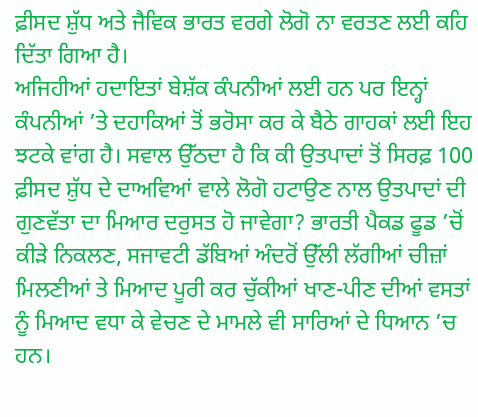ਫ਼ੀਸਦ ਸ਼ੁੱਧ ਅਤੇ ਜੈਵਿਕ ਭਾਰਤ ਵਰਗੇ ਲੋਗੋ ਨਾ ਵਰਤਣ ਲਈ ਕਹਿ ਦਿੱਤਾ ਗਿਆ ਹੈ।
ਅਜਿਹੀਆਂ ਹਦਾਇਤਾਂ ਬੇਸ਼ੱਕ ਕੰਪਨੀਆਂ ਲਈ ਹਨ ਪਰ ਇਨ੍ਹਾਂ ਕੰਪਨੀਆਂ ’ਤੇ ਦਹਾਕਿਆਂ ਤੋਂ ਭਰੋਸਾ ਕਰ ਕੇ ਬੈਠੇ ਗਾਹਕਾਂ ਲਈ ਇਹ ਝਟਕੇ ਵਾਂਗ ਹੈ। ਸਵਾਲ ਉੱਠਦਾ ਹੈ ਕਿ ਕੀ ਉਤਪਾਦਾਂ ਤੋਂ ਸਿਰਫ਼ 100 ਫ਼ੀਸਦ ਸ਼ੁੱਧ ਦੇ ਦਾਅਵਿਆਂ ਵਾਲੇ ਲੋਗੋ ਹਟਾਉਣ ਨਾਲ ਉਤਪਾਦਾਂ ਦੀ ਗੁਣਵੱਤਾ ਦਾ ਮਿਆਰ ਦਰੁਸਤ ਹੋ ਜਾਵੇਗਾ? ਭਾਰਤੀ ਪੈਕਡ ਫੂਡ ’ਚੋਂ ਕੀੜੇ ਨਿਕਲਣ, ਸਜਾਵਟੀ ਡੱਬਿਆਂ ਅੰਦਰੋਂ ਉੱਲੀ ਲੱਗੀਆਂ ਚੀਜ਼ਾਂ ਮਿਲਣੀਆਂ ਤੇ ਮਿਆਦ ਪੂਰੀ ਕਰ ਚੁੱਕੀਆਂ ਖਾਣ-ਪੀਣ ਦੀਆਂ ਵਸਤਾਂ ਨੂੰ ਮਿਆਦ ਵਧਾ ਕੇ ਵੇਚਣ ਦੇ ਮਾਮਲੇ ਵੀ ਸਾਰਿਆਂ ਦੇ ਧਿਆਨ ’ਚ ਹਨ।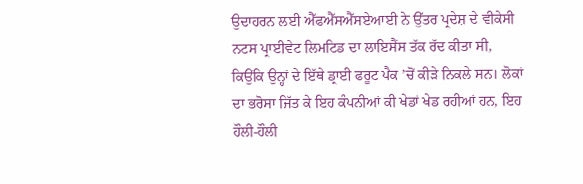ਉਦਾਹਰਨ ਲਈ ਐੱਫਐੱਸਐੱਸਏਆਈ ਨੇ ਉੱਤਰ ਪ੍ਰਦੇਸ਼ ਦੇ ਵੀਕੇਸੀ ਨਟਸ ਪ੍ਰਾਈਵੇਟ ਲਿਮਟਿਡ ਦਾ ਲਾਇਸੈਂਸ ਤੱਕ ਰੱਦ ਕੀਤਾ ਸੀ, ਕਿਉਂਕਿ ਉਨ੍ਹਾਂ ਦੇ ਇੱਥੇ ਡ੍ਰਾਈ ਫਰੂਟ ਪੈਕ ’ਚੋਂ ਕੀੜੇ ਨਿਕਲੇ ਸਨ। ਲੋਕਾਂ ਦਾ ਭਰੋਸਾ ਜਿੱਤ ਕੇ ਇਹ ਕੰਪਨੀਆਂ ਕੀ ਖੇਡਾਂ ਖੇਡ ਰਹੀਆਂ ਹਨ, ਇਹ ਹੌਲੀ-ਹੌਲੀ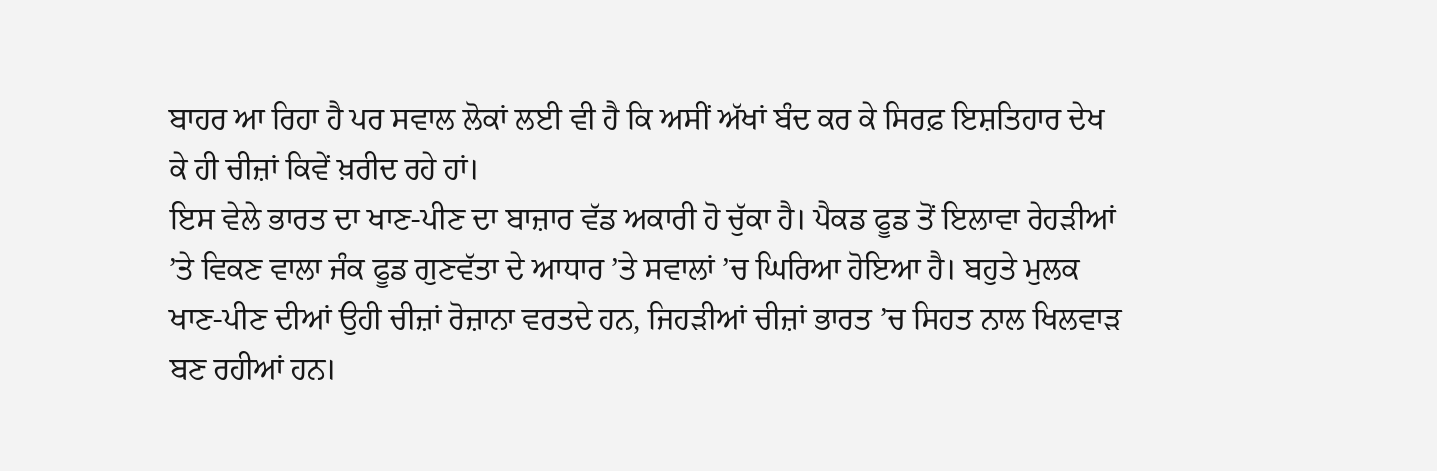ਬਾਹਰ ਆ ਰਿਹਾ ਹੈ ਪਰ ਸਵਾਲ ਲੋਕਾਂ ਲਈ ਵੀ ਹੈ ਕਿ ਅਸੀਂ ਅੱਖਾਂ ਬੰਦ ਕਰ ਕੇ ਸਿਰਫ਼ ਇਸ਼ਤਿਹਾਰ ਦੇਖ ਕੇ ਹੀ ਚੀਜ਼ਾਂ ਕਿਵੇਂ ਖ਼ਰੀਦ ਰਹੇ ਹਾਂ।
ਇਸ ਵੇਲੇ ਭਾਰਤ ਦਾ ਖਾਣ-ਪੀਣ ਦਾ ਬਾਜ਼ਾਰ ਵੱਡ ਅਕਾਰੀ ਹੋ ਚੁੱਕਾ ਹੈ। ਪੈਕਡ ਫੂਡ ਤੋਂ ਇਲਾਵਾ ਰੇਹੜੀਆਂ ’ਤੇ ਵਿਕਣ ਵਾਲਾ ਜੰਕ ਫੂਡ ਗੁਣਵੱਤਾ ਦੇ ਆਧਾਰ ’ਤੇ ਸਵਾਲਾਂ ’ਚ ਘਿਰਿਆ ਹੋਇਆ ਹੈ। ਬਹੁਤੇ ਮੁਲਕ ਖਾਣ-ਪੀਣ ਦੀਆਂ ਉਹੀ ਚੀਜ਼ਾਂ ਰੋਜ਼ਾਨਾ ਵਰਤਦੇ ਹਨ, ਜਿਹੜੀਆਂ ਚੀਜ਼ਾਂ ਭਾਰਤ ’ਚ ਸਿਹਤ ਨਾਲ ਖਿਲਵਾੜ ਬਣ ਰਹੀਆਂ ਹਨ।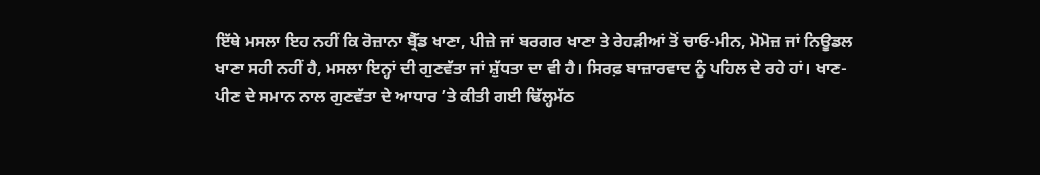ਇੱਥੇ ਮਸਲਾ ਇਹ ਨਹੀਂ ਕਿ ਰੋਜ਼ਾਨਾ ਬ੍ਰੈੱਡ ਖਾਣਾ, ਪੀਜ਼ੇ ਜਾਂ ਬਰਗਰ ਖਾਣਾ ਤੇ ਰੇਹੜੀਆਂ ਤੋਂ ਚਾਓ-ਮੀਨ, ਮੋਮੋਜ਼ ਜਾਂ ਨਿਊਡਲ ਖਾਣਾ ਸਹੀ ਨਹੀਂ ਹੈ, ਮਸਲਾ ਇਨ੍ਹਾਂ ਦੀ ਗੁਣਵੱਤਾ ਜਾਂ ਸ਼ੁੱਧਤਾ ਦਾ ਵੀ ਹੈ। ਸਿਰਫ਼ ਬਾਜ਼ਾਰਵਾਦ ਨੂੰ ਪਹਿਲ ਦੇ ਰਹੇ ਹਾਂ। ਖਾਣ-ਪੀਣ ਦੇ ਸਮਾਨ ਨਾਲ ਗੁਣਵੱਤਾ ਦੇ ਆਧਾਰ ’ਤੇ ਕੀਤੀ ਗਈ ਢਿੱਲ੍ਹਮੱਠ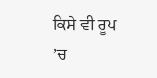ਕਿਸੇ ਵੀ ਰੂਪ ’ਚ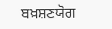ਬਖ਼ਸ਼ਣਯੋਗ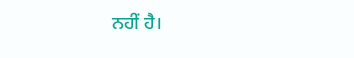ਨਹੀਂ ਹੈ।